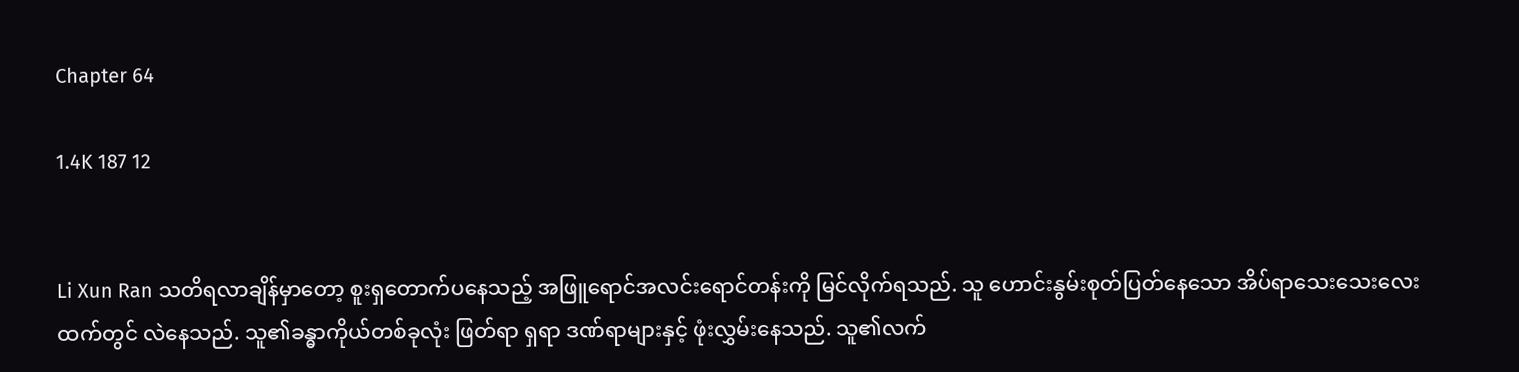Chapter 64

1.4K 187 12


Li Xun Ran သတိရလာချိန်မှာတော့ စူးရှတောက်ပနေသည့် အဖြူရောင်အလင်းရောင်တန်းကို မြင်လိုက်ရသည်. သူ ဟောင်းနွမ်းစုတ်ပြတ်နေသော အိပ်ရာသေးသေးလေးထက်တွင် လဲနေသည်. သူ၏ခန္ဓာကိုယ်တစ်ခုလုံး ဖြတ်ရာ ရှရာ ဒဏ်ရာများနှင့် ဖုံးလွှမ်းနေသည်. သူ၏လက်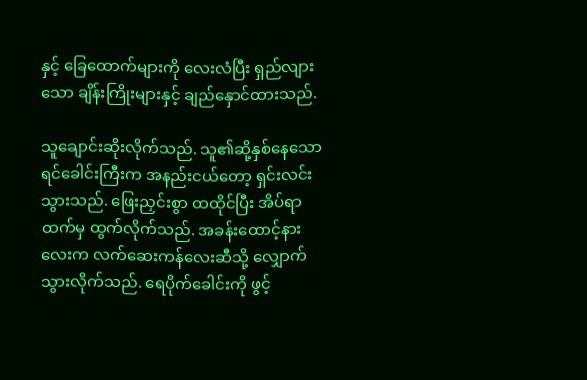နှင့် ခြေထောက်များကို လေးလံပြီး ရှည်လျားသော ချိန်းကြိုးများနှင့် ချည်နှောင်ထားသည်.

သူချောင်းဆိုးလိုက်သည်. သူ၏ဆို့နှစ်နေသော ရင်ခေါင်းကြီးက အနည်းငယ်တော့ ရှင်းလင်းသွားသည်. ဖြေးညှင်းစွာ ထထိုင်ပြီး အိပ်ရာထက်မှ ထွက်လိုက်သည်. အခန်းထောင့်နားလေးက လက်ဆေးကန်လေးဆီသို့ လျှောက်သွားလိုက်သည်. ရေပိုက်ခေါင်းကို ဖွင့်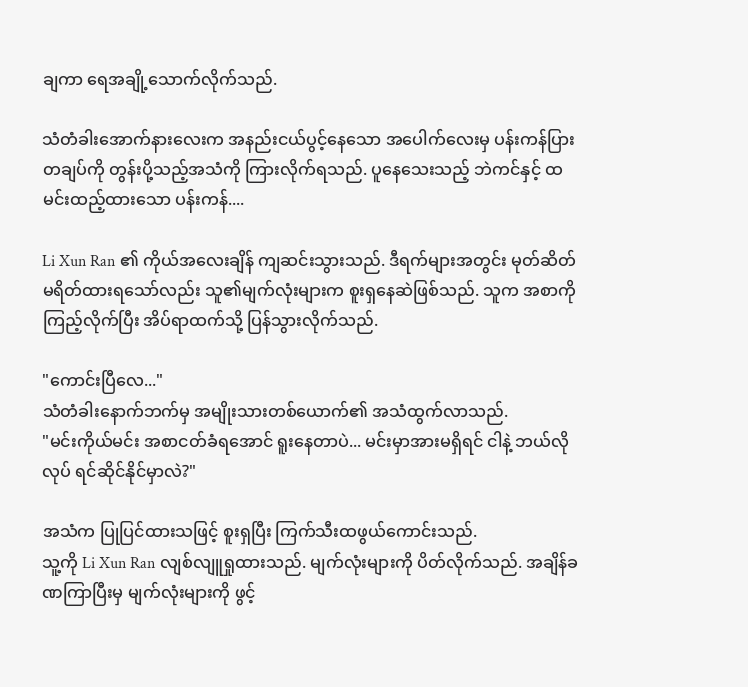ချကာ ရေအချို့သောက်လိုက်သည်.

သံတံခါးအောက်နားလေးက အနည်းငယ်ပွင့်နေသော အပေါက်လေးမှ ပန်းကန်ပြားတချပ်ကို တွန်းပို့သည့်အသံကို ကြားလိုက်ရသည်. ပူနေသေးသည့် ဘဲကင်နှင့် ထမင်းထည့်ထားသော ပန်းကန်....

Li Xun Ran ၏ ကိုယ်အလေးချိန် ကျဆင်းသွားသည်. ဒီရက်များအတွင်း မုတ်ဆိတ်မရိတ်ထားရသော်လည်း သူ၏မျက်လုံးများက စူးရှနေဆဲဖြစ်သည်. သူက အစာကို ကြည့်လိုက်ပြီး အိပ်ရာထက်သို့ ပြန်သွားလိုက်သည်.

"ကောင်းပြီလေ..."
သံတံခါးနောက်ဘက်မှ အမျိုးသားတစ်ယောက်၏ အသံထွက်လာသည်.
"မင်းကိုယ်မင်း အစာငတ်ခံရအောင် ရူးနေတာပဲ... မင်းမှာအားမရှိရင် ငါနဲ့ ဘယ်လိုလုပ် ရင်ဆိုင်နိုင်မှာလဲ?"

အသံက ပြုပြင်ထားသဖြင့် စူးရှပြီး ကြက်သီးထဖွယ်ကောင်းသည်.
သူ့ကို Li Xun Ran လျစ်လျူရှုထားသည်. မျက်လုံးများကို ပိတ်လိုက်သည်. အချိန်ခဏကြာပြီးမှ မျက်လုံးများကို ဖွင့်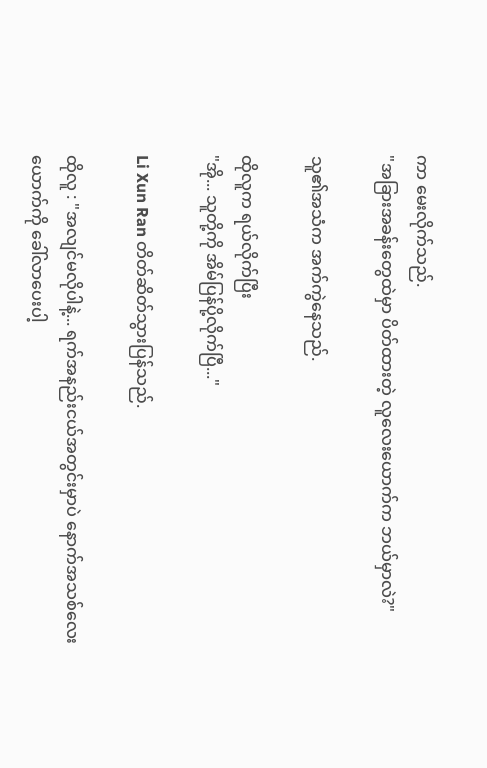ကာ မေးလိုက်သည်.
"အခြားအခန်းတွေထဲမှာ ပိတ်ထားတဲ့ လူလေးယောက်က ဘယ်မှာလဲ?"

သူ၏အသံက အက်ကွဲနေသည်.

ထိုလူက ရယ်လိုက်ပြီး
"အို... သူတို့ကို အိမ်ပြန်ပို့လိုက်ပြီ..."

Li Xun Ran တိတ်ဆိတ်သွားပြန်သည်.

ထိုလူ : "အလျင်မလိုပါနဲ့... ရက်အနည်းငယ်အတွင်းမှာပဲ နောက်အသစ်လေးယောက်ကို ခေါ်လာပေးပါ့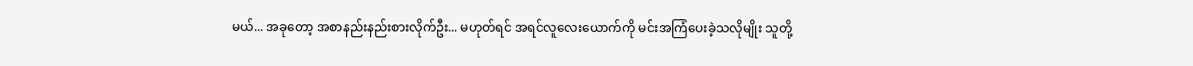မယ်... အခုတော့ အစာနည်းနည်းစားလိုက်ဦး... မဟုတ်ရင် အရင်လူလေးယောက်ကို မင်းအကြံပေးခဲ့သလိုမျိုး သူတို့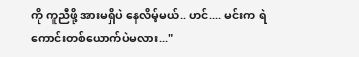ကို ကူညီဖို့ အားမရှိပဲ နေလိမ့်မယ်.. ဟင်.... မင်းက ရဲကောင်းတစ်ယောက်ပဲမလား..."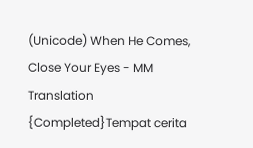(Unicode) When He Comes, Close Your Eyes - MM Translation {Completed}Tempat cerita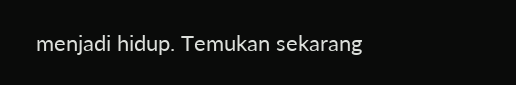menjadi hidup. Temukan sekarang